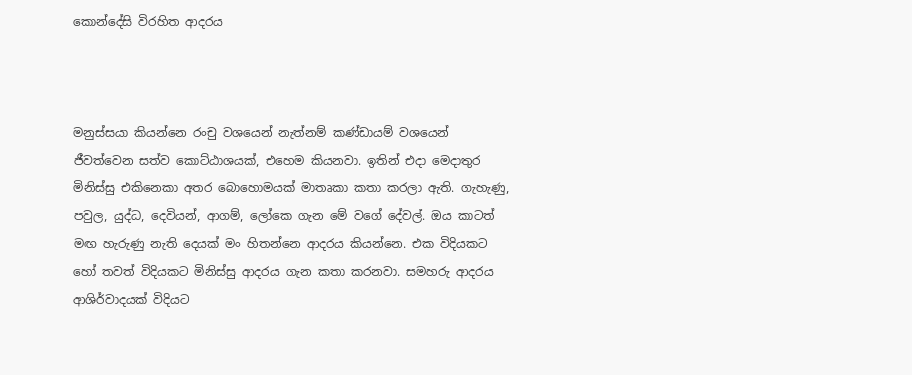කොන්දේසි විරහිත ආදරය



මනුස්සයා කියන්නෙ රංචු වශයෙන් නැත්නම් කණ්ඩායම් වශයෙන් ජීවත්වෙන සත්ව කොට්ඨාශයක්, එහෙම කියනවා. ඉතින් එදා මෙදාතුර මිනිස්සු එකිනෙකා අතර බොහොමයක් මාතෘකා කතා කරලා ඇති. ගැහැණු, පවුල, යුද්ධ, දෙවියන්, ආගම්, ලෝකෙ ගැන මේ වගේ දේවල්. ඔය කාටත් මඟ හැරුණු නැති දෙයක් මං හිතන්නෙ ආදරය කියන්නෙ. එක විදියකට හෝ තවත් විදියකට මිනිස්සු ආදරය ගැන කතා කරනවා. සමහරු ආදරය ආශිර්වාදයක් විදියට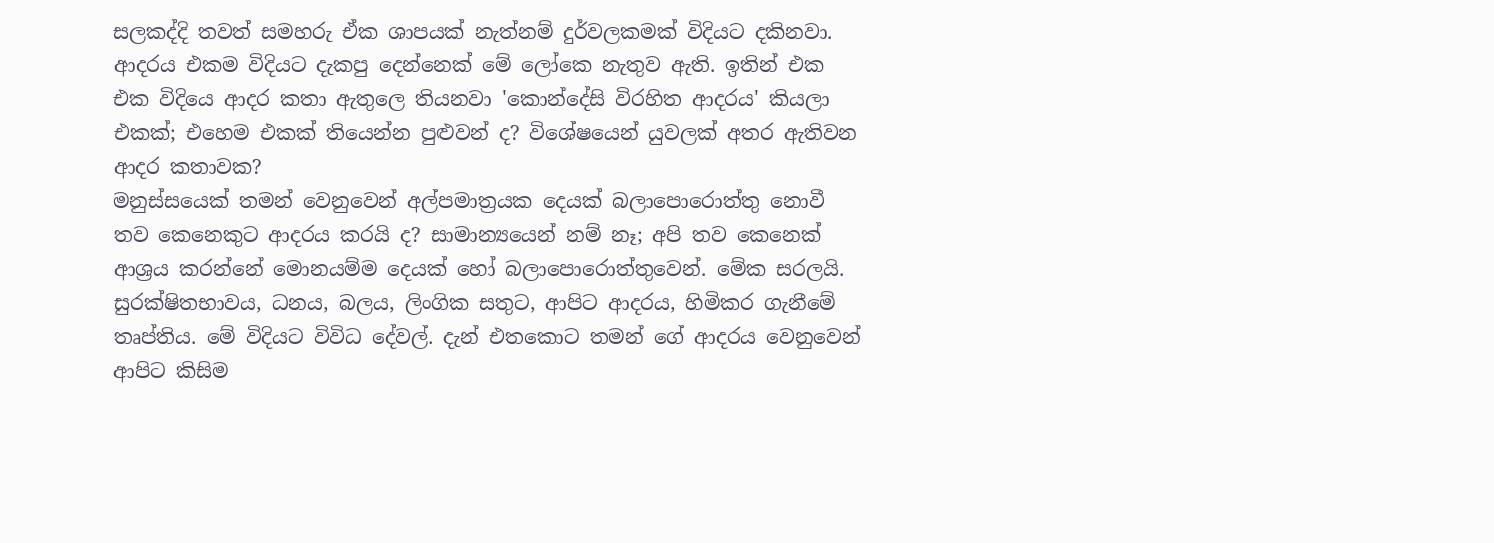සලකද්දි තවත් සමහරු ඒක ශාපයක් නැත්නම් දුර්වලකමක් විදියට දකිනවා. ආදරය එකම විදියට දැකපු දෙන්නෙක් මේ ලෝකෙ නැතුව ඇති. ඉතින් එක එක විදියෙ ආදර කතා ඇතුලෙ තියනවා 'කොන්දේසි විරහිත ආදරය' කියලා එකක්; එහෙම එකක් තියෙන්න පුළුවන් ද? විශේෂයෙන් යුවලක් අතර ඇතිවන ආදර කතාවක?
මනුස්සයෙක් තමන් වෙනුවෙන් අල්පමාත්‍රයක දෙයක් බලාපොරොත්තු නොවී තව කෙනෙකුට ආදරය කරයි ද? සාමාන්‍යයෙන් නම් නෑ; අපි තව කෙනෙක් ආශ්‍රය කරන්නේ මොනයම්ම දෙයක් හෝ බලාපොරොත්තුවෙන්. මේක සරලයි. සුරක්ෂිතභාවය, ධනය, බලය, ලිංගික සතුට, ආපිට ආදරය, හිමිකර ගැනීමේ තෘප්තිය. මේ විදියට විවිධ දේවල්. දැන් එතකොට තමන් ගේ ආදරය වෙනුවෙන් ආපිට කිසිම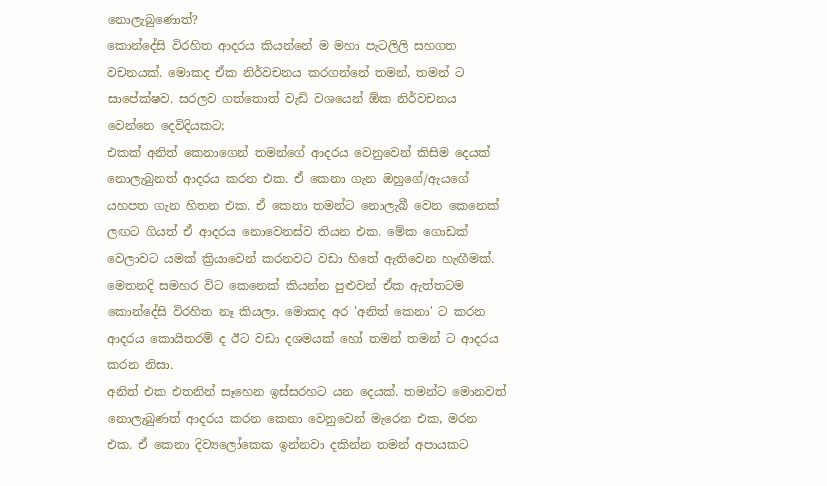නොලැබුණොත්?
කොන්දේසි විරහිත ආදරය කියන්නේ ම මහා පැටලිලි සහගත වචනයක්. මොකද ඒක නිර්වචනය කරගන්නේ තමන්, තමන් ට සාපේක්ෂව. සරලව ගත්තොත් වැඩි වශයෙන් ඕක නිර්වචනය වෙන්නෙ දෙවිදියකට;
එකක් අනිත් කෙනාගෙන් තමන්ගේ ආදරය වෙනුවෙන් කිසිම දෙයක් නොලැබුනත් ආදරය කරන එක. ඒ කෙනා ගැන ඔහුගේ/ඇයගේ යහපත ගැන හිතන එක. ඒ කෙනා තමන්ට නොලැබී වෙන කෙනෙක් ලඟට ගියත් ඒ ආදරය නොවෙනස්ව තියන එක. මේක ගොඩක් වෙලාවට යමක් ක්‍රියාවෙන් කරනවට වඩා හිතේ ඇතිවෙන හැඟීමක්. මෙතනදි සමහර විට කෙනෙක් කියන්න පුළුවන් ඒක ඇත්තටම කොන්දේසි විරහිත නෑ කියලා. මොකද අර 'අනිත් කෙනා' ට කරන ආදරය කොයිතරම් ද ඊට වඩා දශමයක් හෝ තමන් තමන් ට ආදරය කරන නිසා.
අනිත් එක එතනින් සෑහෙන ඉස්සරහට යන දෙයක්. තමන්ට මොනවත් නොලැබුණත් ආදරය කරන කෙනා වෙනුවෙන් මැරෙන එක, මරන එක. ඒ කෙනා දිව්‍යලෝකෙක ඉන්නවා දකින්න තමන් අපායකට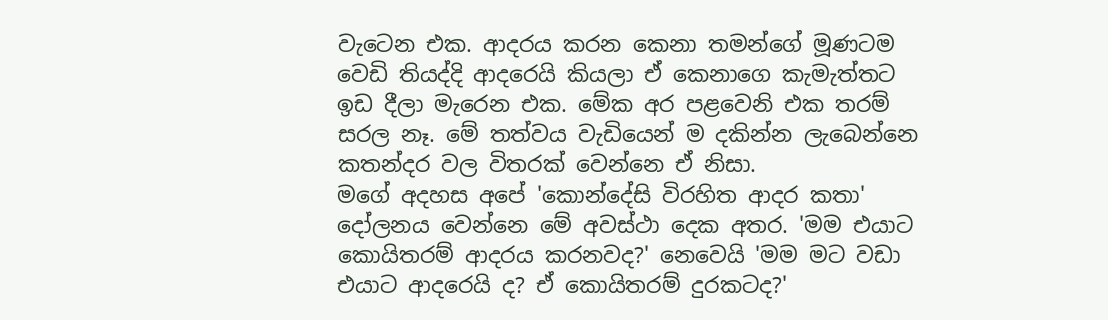වැටෙන එක. ආදරය කරන කෙනා තමන්ගේ මූණටම වෙඩි තියද්දි ආදරෙයි කියලා ඒ කෙනාගෙ කැමැත්තට ඉඩ දීලා මැරෙන එක. මේක අර පළවෙනි එක තරම් සරල නෑ. මේ තත්වය වැඩියෙන් ම දකින්න ලැබෙන්නෙ කතන්දර වල විතරක් වෙන්නෙ ඒ නිසා.
මගේ අදහස අපේ 'කොන්දේසි විරහිත ආදර කතා' දෝලනය වෙන්නෙ මේ අවස්ථා දෙක අතර. 'මම එයාට කොයිතරම් ආදරය කරනවද?' නෙවෙයි 'මම මට වඩා එයාට ආදරෙයි ද? ඒ කොයිතරම් දුරකටද?'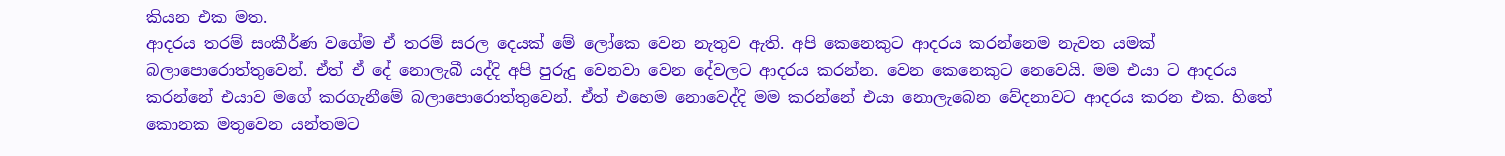කියන එක මත.
ආදරය තරම් සංකීර්ණ වගේම ඒ තරම් සරල දෙයක් මේ ලෝකෙ වෙන නැතුව ඇති. අපි කෙනෙකුට ආදරය කරන්නෙම නැවත යමක් බලාපොරොත්තුවෙන්. ඒත් ඒ දේ නොලැබී යද්දි අපි පුරුදු වෙනවා වෙන දේවලට ආදරය කරන්න. වෙන කෙනෙකුට නෙවෙයි. මම එයා ට ආදරය කරන්නේ එයාව මගේ කරගැනීමේ බලාපොරොත්තුවෙන්. ඒත් එහෙම නොවෙද්දි මම කරන්නේ එයා නොලැබෙන වේදනාවට ආදරය කරන එක. හිතේ කොනක මතුවෙන යන්තමට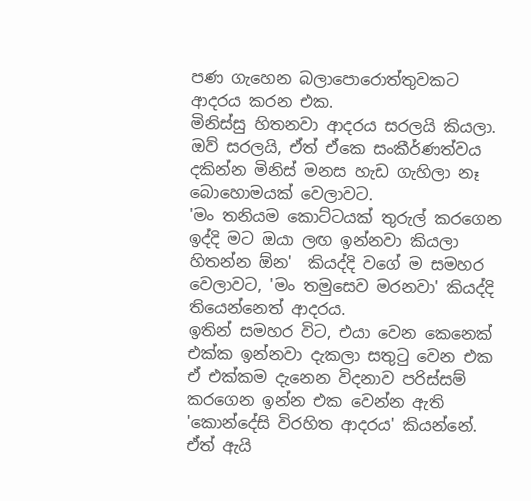පණ ගැහෙන බලාපොරොත්තුවකට ආදරය කරන එක.
මිනිස්සු හිතනවා ආදරය සරලයි කියලා. ඔව් සරලයි, ඒත් ඒකෙ සංකීර්ණත්වය දකින්න මිනිස් මනස හැඩ ගැහිලා නෑ බොහොමයක් වෙලාවට.
'මං තනියම කොට්ටයක් තුරුල් කරගෙන ඉද්දි මට ඔයා ලඟ ඉන්නවා කියලා හිතන්න ඕන'  කියද්දි වගේ ම සමහර වෙලාවට, 'මං තමුසෙව මරනවා' කියද්දි තියෙන්නෙත් ආදරය.
ඉතින් සමහර විට, එයා වෙන කෙනෙක් එක්ක ඉන්නවා දැකලා සතුටු වෙන එක ඒ එක්කම දැනෙන විදනාව පරිස්සම් කරගෙන ඉන්න එක වෙන්න ඇති 'කොන්දේසි විරහිත ආදරය' කියන්නේ. ඒත් ඇයි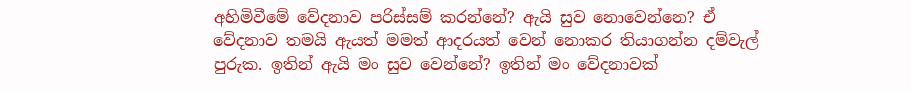අහිමිවීමේ වේදනාව පරිස්සම් කරන්නේ? ඇයි සුව නොවෙන්නෙ? ඒ වේදනාව තමයි ඇයත් මමත් ආදරයත් වෙන් නොකර තියාගන්න දම්වැල් පුරුක. ඉතින් ඇයි මං සුව වෙන්නේ? ඉතින් මං වේදනාවක්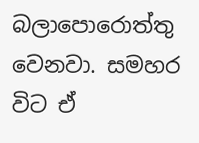බලාපොරොත්තු වෙනවා. සමහර විට ඒ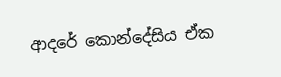ආදරේ කොන්දේසිය ඒක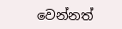වෙන්නත්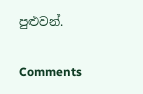පුළුවන්.

Comments